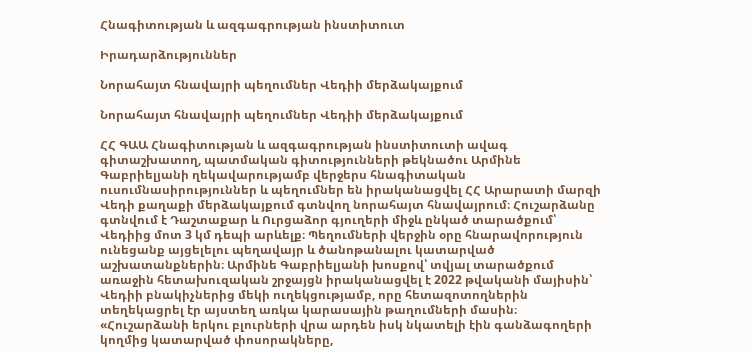Հնագիտության և ազգագրության ինստիտուտ

Իրադարձություններ

Նորահայտ հնավայրի պեղումներ Վեդիի մերձակայքում

Նորահայտ հնավայրի պեղումներ Վեդիի մերձակայքում

ՀՀ ԳԱԱ Հնագիտության և ազգագրության ինստիտուտի ավագ գիտաշխատող, պատմական գիտությունների թեկնածու Արմինե Գաբրիելյանի ղեկավարությամբ վերջերս հնագիտական ուսումնասիրություններ և պեղումներ են իրականացվել ՀՀ Արարատի մարզի Վեդի քաղաքի մերձակայքում գտնվող նորահայտ հնավայրում։ Հուշարձանը գտնվում է Դաշտաքար և Ուրցաձոր գյուղերի միջև ընկած տարածքում՝ Վեդիից մոտ 3 կմ դեպի արևելք։ Պեղումների վերջին օրը հնարավորություն ունեցանք այցելելու պեղավայր և ծանոթանալու կատարված աշխատանքներին։ Արմինե Գաբրիելյանի խոսքով՝ տվյալ տարածքում առաջին հետախուզական շրջայցն իրականացվել է 2022 թվականի մայիսին՝ Վեդիի բնակիչներից մեկի ուղեկցությամբ, որը հետազոտողներին տեղեկացրել էր այստեղ առկա կարասային թաղումների մասին։ «Հուշարձանի երկու բլուրների վրա արդեն իսկ նկատելի էին գանձագողերի կողմից կատարված փոսորակները,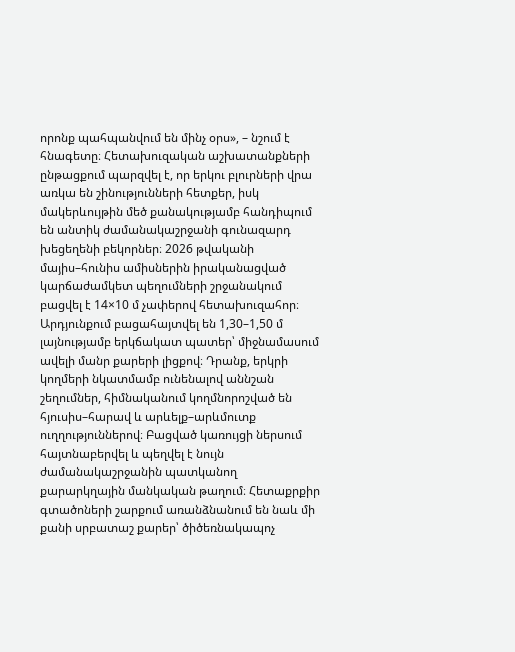որոնք պահպանվում են մինչ օրս», – նշում է հնագետը։ Հետախուզական աշխատանքների ընթացքում պարզվել է, որ երկու բլուրների վրա առկա են շինությունների հետքեր, իսկ մակերևույթին մեծ քանակությամբ հանդիպում են անտիկ ժամանակաշրջանի գունազարդ խեցեղենի բեկորներ։ 2026 թվականի մայիս–հունիս ամիսներին իրականացված կարճաժամկետ պեղումների շրջանակում բացվել է 14×10 մ չափերով հետախուզահոր։ Արդյունքում բացահայտվել են 1,30–1,50 մ լայնությամբ երկճակատ պատեր՝ միջնամասում ավելի մանր քարերի լիցքով։ Դրանք, երկրի կողմերի նկատմամբ ունենալով աննշան շեղումներ, հիմնականում կողմնորոշված են հյուսիս–հարավ և արևելք–արևմուտք ուղղություններով։ Բացված կառույցի ներսում հայտնաբերվել և պեղվել է նույն ժամանակաշրջանին պատկանող քարարկղային մանկական թաղում։ Հետաքրքիր գտածոների շարքում առանձնանում են նաև մի քանի սրբատաշ քարեր՝ ծիծեռնակապոչ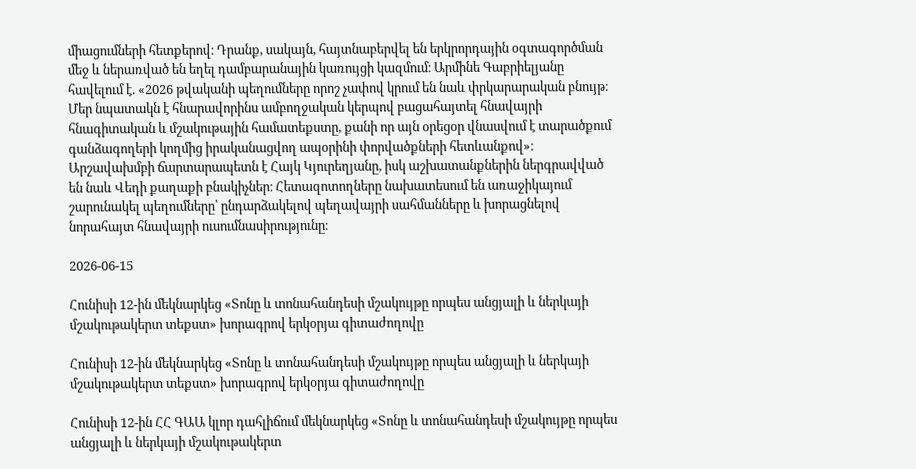միացումների հետքերով։ Դրանք, սակայն, հայտնաբերվել են երկրորդային օգտագործման մեջ և ներառված են եղել դամբարանային կառույցի կազմում։ Արմինե Գաբրիելյանը հավելում է. «2026 թվականի պեղումները որոշ չափով կրում են նաև փրկարարական բնույթ։ Մեր նպատակն է հնարավորինս ամբողջական կերպով բացահայտել հնավայրի հնագիտական և մշակութային համատեքստը, քանի որ այն օրեցօր վնասվում է տարածքում գանձագողերի կողմից իրականացվող ապօրինի փորվածքների հետևանքով»։ Արշավախմբի ճարտարապետն է Հայկ Կյուրեղյանը, իսկ աշխատանքներին ներգրավված են նաև Վեդի քաղաքի բնակիչներ։ Հետազոտողները նախատեսում են առաջիկայում շարունակել պեղումները՝ ընդարձակելով պեղավայրի սահմանները և խորացնելով նորահայտ հնավայրի ուսումնասիրությունը։

2026-06-15

Հունիսի 12-ին մեկնարկեց «Տոնը և տոնահանդեսի մշակույթը որպես անցյալի և ներկայի մշակութակերտ տեքստ» խորագրով երկօրյա գիտաժողովը

Հունիսի 12-ին մեկնարկեց «Տոնը և տոնահանդեսի մշակույթը որպես անցյալի և ներկայի մշակութակերտ տեքստ» խորագրով երկօրյա գիտաժողովը

Հունիսի 12-ին ՀՀ ԳԱԱ կլոր դահլիճում մեկնարկեց «Տոնը և տոնահանդեսի մշակույթը որպես անցյալի և ներկայի մշակութակերտ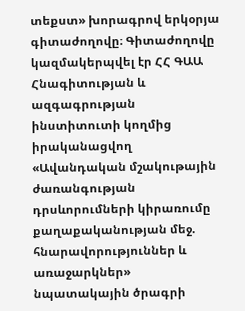տեքստ» խորագրով երկօրյա գիտաժողովը։ Գիտաժողովը կազմակերպվել էր ՀՀ ԳԱԱ Հնագիտության և ազգագրության ինստիտուտի կողմից իրականացվող «Ավանդական մշակութային ժառանգության դրսևորումների կիրառումը քաղաքականության մեջ. հնարավորություններ և առաջարկներ» նպատակային ծրագրի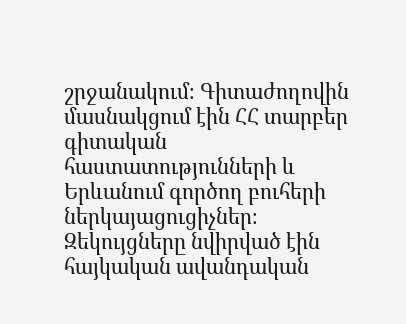շրջանակում։ Գիտաժողովին մասնակցում էին ՀՀ տարբեր գիտական հաստատությունների և Երևանում գործող բուհերի ներկայացուցիչներ։ Զեկույցները նվիրված էին հայկական ավանդական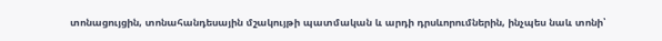տոնացույցին, տոնահանդեսային մշակույթի պատմական և արդի դրսևորումներին, ինչպես նաև տոնի՝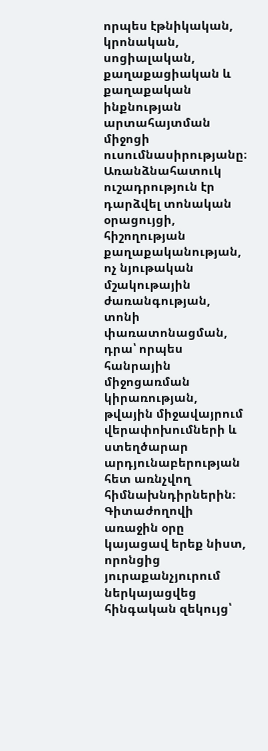որպես էթնիկական, կրոնական, սոցիալական, քաղաքացիական և քաղաքական ինքնության արտահայտման միջոցի ուսումնասիրությանը։ Առանձնահատուկ ուշադրություն էր դարձվել տոնական օրացույցի, հիշողության քաղաքականության, ոչ նյութական մշակութային ժառանգության, տոնի փառատոնացման, դրա՝ որպես հանրային միջոցառման կիրառության, թվային միջավայրում վերափոխումների և ստեղծարար արդյունաբերության հետ առնչվող հիմնախնդիրներին։ Գիտաժողովի առաջին օրը կայացավ երեք նիստ, որոնցից յուրաքանչյուրում ներկայացվեց հինգական զեկույց՝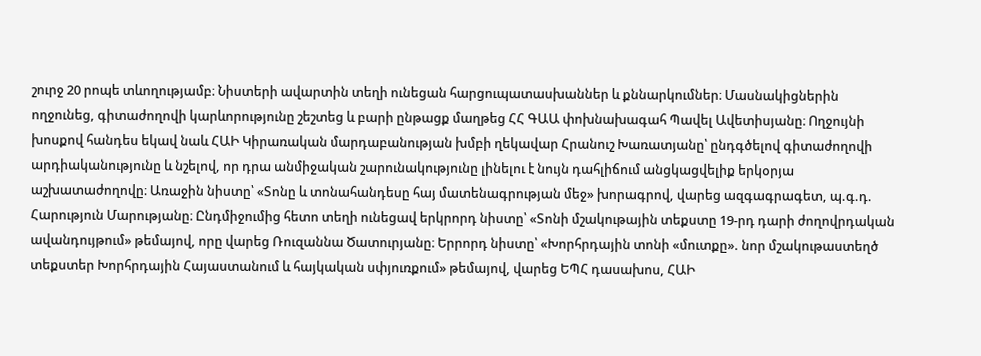շուրջ 20 րոպե տևողությամբ։ Նիստերի ավարտին տեղի ունեցան հարցուպատասխաններ և քննարկումներ։ Մասնակիցներին ողջունեց, գիտաժողովի կարևորությունը շեշտեց և բարի ընթացք մաղթեց ՀՀ ԳԱԱ փոխնախագահ Պավել Ավետիսյանը։ Ողջույնի խոսքով հանդես եկավ նաև ՀԱԻ Կիրառական մարդաբանության խմբի ղեկավար Հրանուշ Խառատյանը՝ ընդգծելով գիտաժողովի արդիականությունը և նշելով, որ դրա անմիջական շարունակությունը լինելու է նույն դահլիճում անցկացվելիք երկօրյա աշխատաժողովը։ Առաջին նիստը՝ «Տոնը և տոնահանդեսը հայ մատենագրության մեջ» խորագրով, վարեց ազգագրագետ, պ.գ.դ. Հարություն Մարությանը։ Ընդմիջումից հետո տեղի ունեցավ երկրորդ նիստը՝ «Տոնի մշակութային տեքստը 19-րդ դարի ժողովրդական ավանդույթում» թեմայով, որը վարեց Ռուզաննա Ծատուրյանը։ Երրորդ նիստը՝ «Խորհրդային տոնի «մուտքը». նոր մշակութաստեղծ տեքստեր Խորհրդային Հայաստանում և հայկական սփյուռքում» թեմայով, վարեց ԵՊՀ դասախոս, ՀԱԻ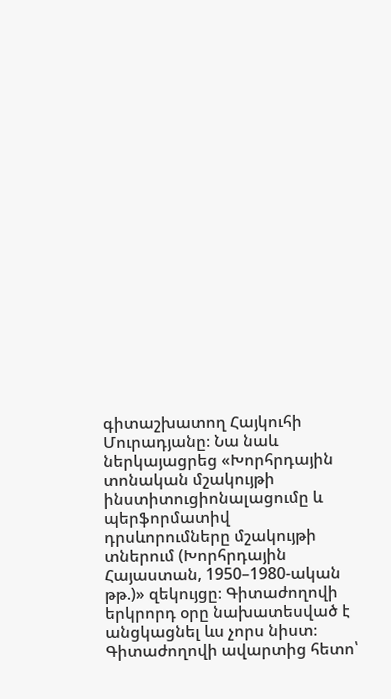գիտաշխատող Հայկուհի Մուրադյանը։ Նա նաև ներկայացրեց «Խորհրդային տոնական մշակույթի ինստիտուցիոնալացումը և պերֆորմատիվ դրսևորումները մշակույթի տներում (Խորհրդային Հայաստան, 1950–1980-ական թթ.)» զեկույցը։ Գիտաժողովի երկրորդ օրը նախատեսված է անցկացնել ևս չորս նիստ։ Գիտաժողովի ավարտից հետո՝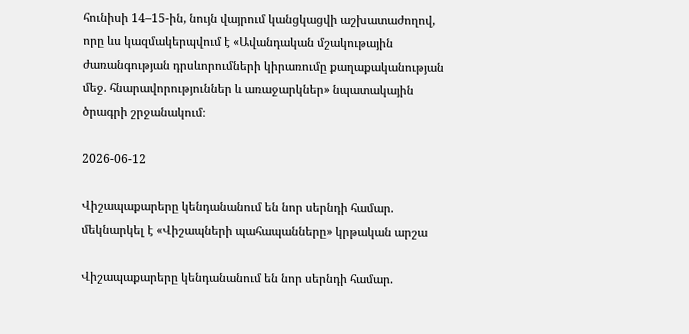հունիսի 14–15-ին, նույն վայրում կանցկացվի աշխատաժողով, որը ևս կազմակերպվում է «Ավանդական մշակութային ժառանգության դրսևորումների կիրառումը քաղաքականության մեջ. հնարավորություններ և առաջարկներ» նպատակային ծրագրի շրջանակում։

2026-06-12

Վիշապաքարերը կենդանանում են նոր սերնդի համար. մեկնարկել է «Վիշապների պահապանները» կրթական արշա

Վիշապաքարերը կենդանանում են նոր սերնդի համար.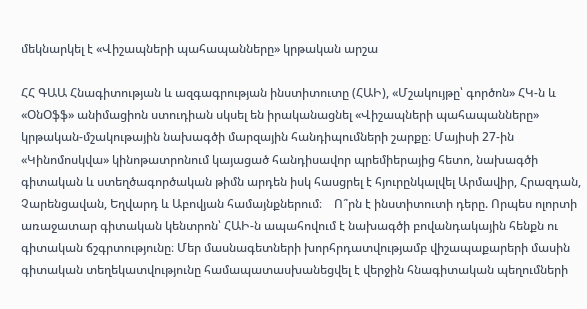մեկնարկել է «Վիշապների պահապանները» կրթական արշա

ՀՀ ԳԱԱ Հնագիտության և ազգագրության ինստիտուտը (ՀԱԻ), «Մշակույթը՝ գործոն» ՀԿ-ն և «ՕնՕֆֆ» անիմացիոն ստուդիան սկսել են իրականացնել «Վիշապների պահապանները» կրթական-մշակութային նախագծի մարզային հանդիպումների շարքը։ Մայիսի 27-ին «Կինոմոսկվա» կինոթատրոնում կայացած հանդիսավոր պրեմիերայից հետո, նախագծի գիտական և ստեղծագործական թիմն արդեն իսկ հասցրել է հյուրընկալվել Արմավիր, Հրազդան, Չարենցավան, Եղվարդ և Աբովյան համայնքներում։    Ո՞րն է ինստիտուտի դերը. Որպես ոլորտի առաջատար գիտական կենտրոն՝ ՀԱԻ-ն ապահովում է նախագծի բովանդակային հենքն ու գիտական ճշգրտությունը։ Մեր մասնագետների խորհրդատվությամբ վիշապաքարերի մասին գիտական տեղեկատվությունը համապատասխանեցվել է վերջին հնագիտական պեղումների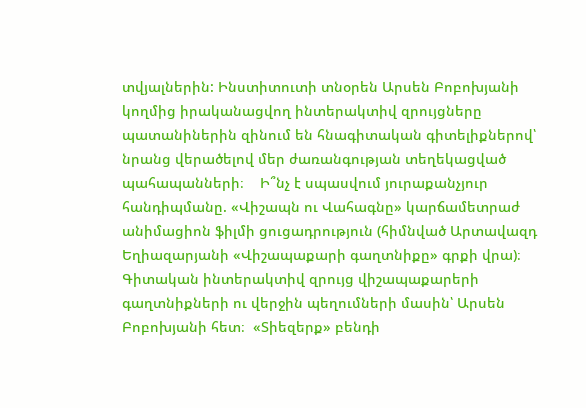տվյալներին: Ինստիտուտի տնօրեն Արսեն Բոբոխյանի կողմից իրականացվող ինտերակտիվ զրույցները պատանիներին զինում են հնագիտական գիտելիքներով՝ նրանց վերածելով մեր ժառանգության տեղեկացված պահապանների։    Ի՞նչ է սպասվում յուրաքանչյուր հանդիպմանը. «Վիշապն ու Վահագնը» կարճամետրաժ անիմացիոն ֆիլմի ցուցադրություն (հիմնված Արտավազդ Եղիազարյանի «Վիշապաքարի գաղտնիքը» գրքի վրա)։  Գիտական ինտերակտիվ զրույց վիշապաքարերի գաղտնիքների ու վերջին պեղումների մասին՝ Արսեն Բոբոխյանի հետ։  «Տիեզերք» բենդի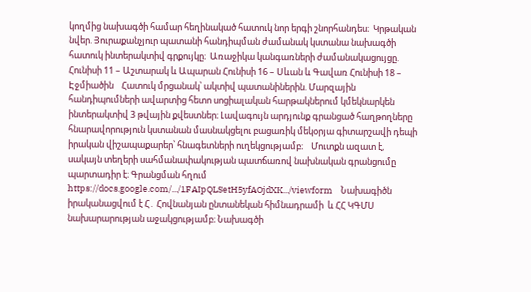կողմից նախագծի համար հեղինակած հատուկ նոր երգի շնորհանդես։  Կրթական նվեր. Յուրաքանչյուր պատանի հանդիպման ժամանակ կստանա նախագծի հատուկ ինտերակտիվ գրքույկը։  Առաջիկա կանգառների ժամանակացույցը. Հունիսի 11 – Աշտարակ և Ապարան Հունիսի 16 – Սևան և Գավառ Հունիսի 18 – Էջմիածին    Հատուկ մրցանակ՝ ակտիվ պատանիներին. Մարզային հանդիպումների ավարտից հետո սոցիալական հարթակներում կմեկնարկեն ինտերակտիվ 3 թվային քվեստներ։ Լավագույն արդյունք գրանցած հաղթողները հնարավորություն կստանան մասնակցելու բացառիկ մեկօրյա գիտարշավի դեպի իրական վիշապաքարեր՝ հնագետների ուղեկցությամբ։    Մուտքն ազատ է, սակայն տեղերի սահմանափակության պատճառով նախնական գրանցումը պարտադիր է։ Գրանցման հղում https://docs.google.com/.../1FAIpQLSetH5yfAOjdXK.../viewform    Նախագիծն իրականացվում է Հ․ Հովնանյան ընտանեկան հիմնադրամի  և ՀՀ ԿԳՄՍ նախարարության աջակցությամբ։ Նախագծի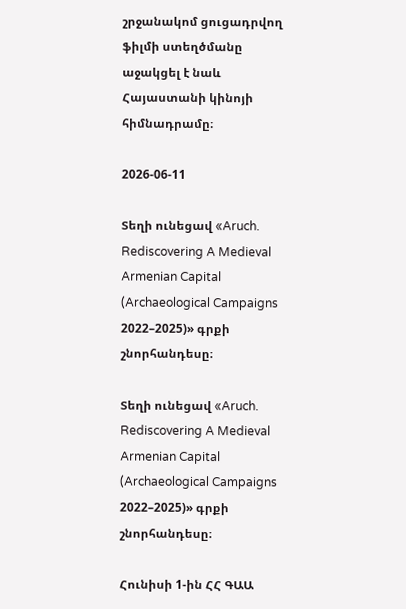շրջանակոմ ցուցադրվող ֆիլմի ստեղծմանը աջակցել է նաև Հայաստանի կինոյի հիմնադրամը։

2026-06-11

Տեղի ունեցավ «Aruch. Rediscovering A Medieval Armenian Capital (Archaeological Campaigns 2022–2025)» գրքի շնորհանդեսը։

Տեղի ունեցավ «Aruch. Rediscovering A Medieval Armenian Capital (Archaeological Campaigns 2022–2025)» գրքի շնորհանդեսը։

Հունիսի 1-ին ՀՀ ԳԱԱ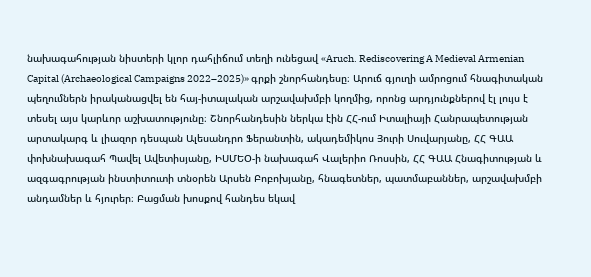նախագահության նիստերի կլոր դահլիճում տեղի ունեցավ «Aruch. Rediscovering A Medieval Armenian Capital (Archaeological Campaigns 2022–2025)» գրքի շնորհանդեսը։ Արուճ գյուղի ամրոցում հնագիտական պեղումներն իրականացվել են հայ-իտալական արշավախմբի կողմից, որոնց արդյունքներով էլ լույս է տեսել այս կարևոր աշխատությունը։ Շնորհանդեսին ներկա էին ՀՀ-ում Իտալիայի Հանրապետության արտակարգ և լիազոր դեսպան Ալեսանդրո Ֆերանտին, ակադեմիկոս Յուրի Սուվարյանը, ՀՀ ԳԱԱ փոխնախագահ Պավել Ավետիսյանը, ԻՍՄԵՕ-ի նախագահ Վալերիո Ռոսսին, ՀՀ ԳԱԱ Հնագիտության և ազգագրության ինստիտուտի տնօրեն Արսեն Բոբոխյանը, հնագետներ, պատմաբաններ, արշավախմբի անդամներ և հյուրեր։ Բացման խոսքով հանդես եկավ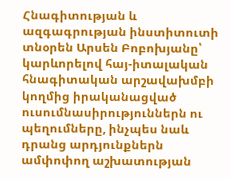Հնագիտության և ազգագրության ինստիտուտի տնօրեն Արսեն Բոբոխյանը՝ կարևորելով հայ-իտալական հնագիտական արշավախմբի կողմից իրականացված ուսումնասիրություններն ու պեղումները, ինչպես նաև դրանց արդյունքներն ամփոփող աշխատության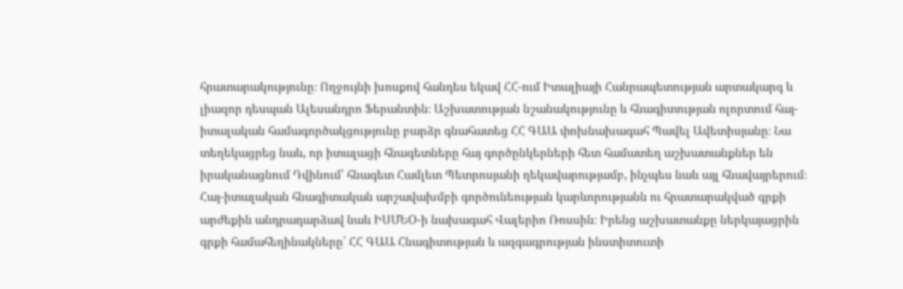հրատարակությունը։ Ողջույնի խոսքով հանդես եկավ ՀՀ-ում Իտալիայի Հանրապետության արտակարգ և լիազոր դեսպան Ալեսանդրո Ֆերանտին։ Աշխատության նշանակությունը և հնագիտության ոլորտում հայ-իտալական համագործակցությունը բարձր գնահատեց ՀՀ ԳԱԱ փոխնախագահ Պավել Ավետիսյանը։ Նա տեղեկացրեց նաև, որ իտալացի հնագետները հայ գործընկերների հետ համատեղ աշխատանքներ են իրականացնում Դվինում՝ հնագետ Համլետ Պետրոսյանի ղեկավարությամբ, ինչպես նաև այլ հնավայրերում։ Հայ-իտալական հնագիտական արշավախմբի գործունեության կարևորությանն ու հրատարակված գրքի արժեքին անդրադարձավ նաև ԻՍՄԵՕ-ի նախագահ Վալերիո Ռոսսին։ Իրենց աշխատանքը ներկայացրին գրքի համահեղինակները՝ ՀՀ ԳԱԱ Հնագիտության և ազգագրության ինստիտուտի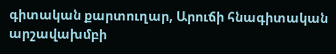գիտական քարտուղար, Արուճի հնագիտական արշավախմբի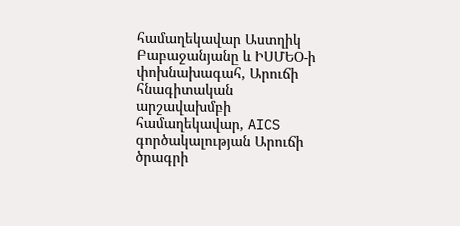համաղեկավար Աստղիկ Բաբաջանյանը և ԻՍՄԵՕ-ի փոխնախագահ, Արուճի հնագիտական արշավախմբի համաղեկավար, AICS գործակալության Արուճի ծրագրի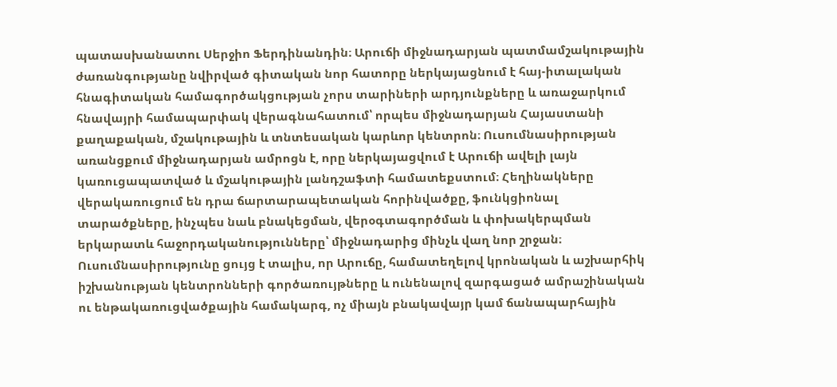պատասխանատու Սերջիո Ֆերդինանդին։ Արուճի միջնադարյան պատմամշակութային ժառանգությանը նվիրված գիտական նոր հատորը ներկայացնում է հայ-իտալական հնագիտական համագործակցության չորս տարիների արդյունքները և առաջարկում հնավայրի համապարփակ վերագնահատում՝ որպես միջնադարյան Հայաստանի քաղաքական, մշակութային և տնտեսական կարևոր կենտրոն։ Ուսումնասիրության առանցքում միջնադարյան ամրոցն է, որը ներկայացվում է Արուճի ավելի լայն կառուցապատված և մշակութային լանդշաֆտի համատեքստում։ Հեղինակները վերակառուցում են դրա ճարտարապետական հորինվածքը, ֆունկցիոնալ տարածքները, ինչպես նաև բնակեցման, վերօգտագործման և փոխակերպման երկարատև հաջորդականությունները՝ միջնադարից մինչև վաղ նոր շրջան։ Ուսումնասիրությունը ցույց է տալիս, որ Արուճը, համատեղելով կրոնական և աշխարհիկ իշխանության կենտրոնների գործառույթները և ունենալով զարգացած ամրաշինական ու ենթակառուցվածքային համակարգ, ոչ միայն բնակավայր կամ ճանապարհային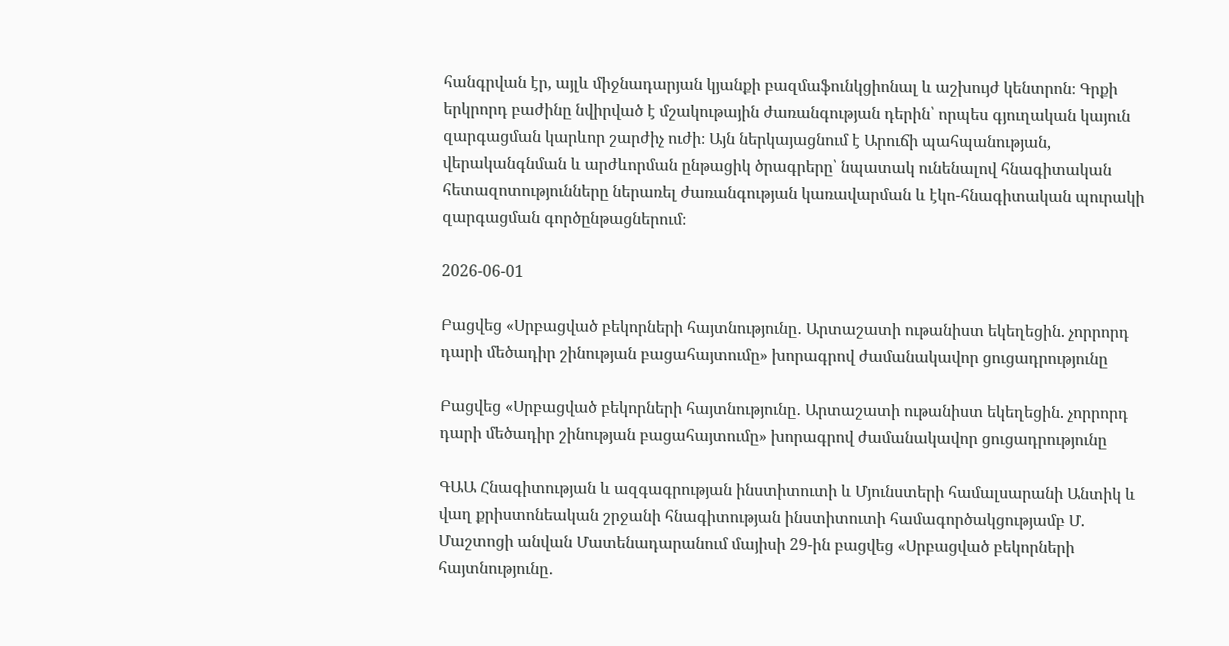հանգրվան էր, այլև միջնադարյան կյանքի բազմաֆունկցիոնալ և աշխույժ կենտրոն։ Գրքի երկրորդ բաժինը նվիրված է մշակութային ժառանգության դերին՝ որպես գյուղական կայուն զարգացման կարևոր շարժիչ ուժի։ Այն ներկայացնում է Արուճի պահպանության, վերականգնման և արժևորման ընթացիկ ծրագրերը՝ նպատակ ունենալով հնագիտական հետազոտությունները ներառել ժառանգության կառավարման և էկո-հնագիտական պուրակի զարգացման գործընթացներում։

2026-06-01

Բացվեց «Սրբացված բեկորների հայտնությունը․ Արտաշատի ութանիստ եկեղեցին. չորրորդ դարի մեծադիր շինության բացահայտումը» խորագրով ժամանակավոր ցուցադրությունը

Բացվեց «Սրբացված բեկորների հայտնությունը․ Արտաշատի ութանիստ եկեղեցին. չորրորդ դարի մեծադիր շինության բացահայտումը» խորագրով ժամանակավոր ցուցադրությունը

ԳԱԱ Հնագիտության և ազգագրության ինստիտուտի և Մյունստերի համալսարանի Անտիկ և վաղ քրիստոնեական շրջանի հնագիտության ինստիտուտի համագործակցությամբ Մ. Մաշտոցի անվան Մատենադարանում մայիսի 29-ին բացվեց «Սրբացված բեկորների հայտնությունը․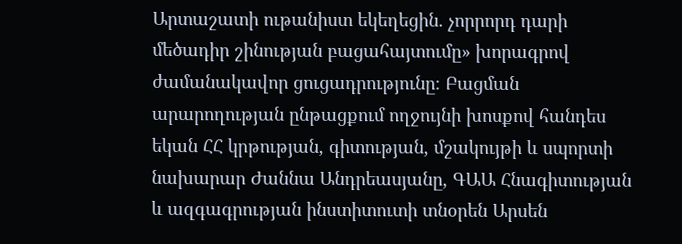Արտաշատի ութանիստ եկեղեցին. չորրորդ դարի մեծադիր շինության բացահայտումը» խորագրով ժամանակավոր ցուցադրությունը։ Բացման արարողության ընթացքում ողջույնի խոսքով հանդես եկան ՀՀ կրթության, գիտության, մշակույթի և սպորտի նախարար Ժաննա Անդրեասյանը, ԳԱԱ Հնագիտության և ազգագրության ինստիտուտի տնօրեն Արսեն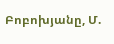Բոբոխյանը, Մ.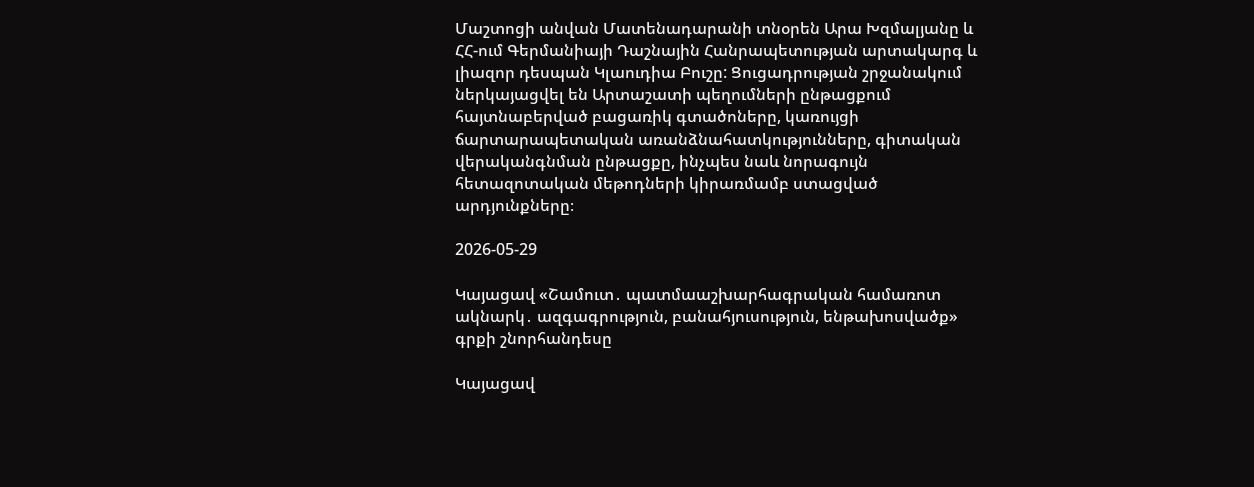Մաշտոցի անվան Մատենադարանի տնօրեն Արա Խզմալյանը և ՀՀ-ում Գերմանիայի Դաշնային Հանրապետության արտակարգ և լիազոր դեսպան Կլաուդիա Բուշը: Ցուցադրության շրջանակում ներկայացվել են Արտաշատի պեղումների ընթացքում հայտնաբերված բացառիկ գտածոները, կառույցի ճարտարապետական առանձնահատկությունները, գիտական վերականգնման ընթացքը, ինչպես նաև նորագույն հետազոտական մեթոդների կիրառմամբ ստացված արդյունքները։

2026-05-29

Կայացավ «Շամուտ․ պատմաաշխարհագրական համառոտ ակնարկ․ ազգագրություն, բանահյուսություն, ենթախոսվածք» գրքի շնորհանդեսը

Կայացավ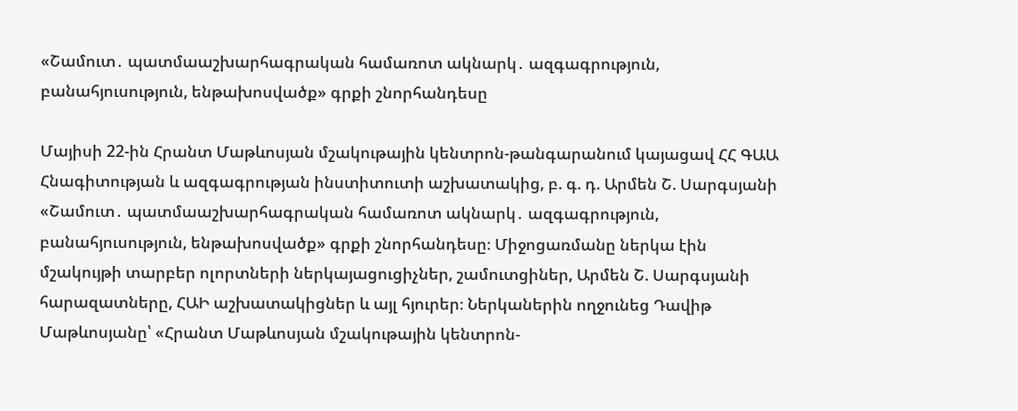«Շամուտ․ պատմաաշխարհագրական համառոտ ակնարկ․ ազգագրություն, բանահյուսություն, ենթախոսվածք» գրքի շնորհանդեսը

Մայիսի 22-ին Հրանտ Մաթևոսյան մշակութային կենտրոն-թանգարանում կայացավ ՀՀ ԳԱԱ Հնագիտության և ազգագրության ինստիտուտի աշխատակից, բ. գ. դ. Արմեն Շ. Սարգսյանի «Շամուտ․ պատմաաշխարհագրական համառոտ ակնարկ․ ազգագրություն, բանահյուսություն, ենթախոսվածք» գրքի շնորհանդեսը։ Միջոցառմանը ներկա էին մշակույթի տարբեր ոլորտների ներկայացուցիչներ, շամուտցիներ, Արմեն Շ. Սարգսյանի հարազատները, ՀԱԻ աշխատակիցներ և այլ հյուրեր։ Ներկաներին ողջունեց Դավիթ Մաթևոսյանը՝ «Հրանտ Մաթևոսյան մշակութային կենտրոն-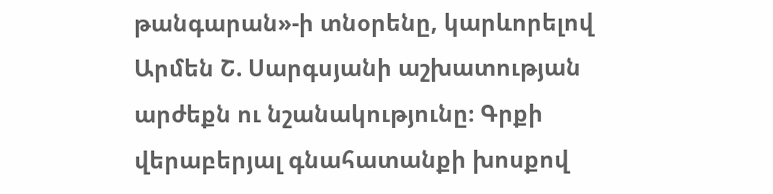թանգարան»-ի տնօրենը, կարևորելով Արմեն Շ. Սարգսյանի աշխատության արժեքն ու նշանակությունը։ Գրքի վերաբերյալ գնահատանքի խոսքով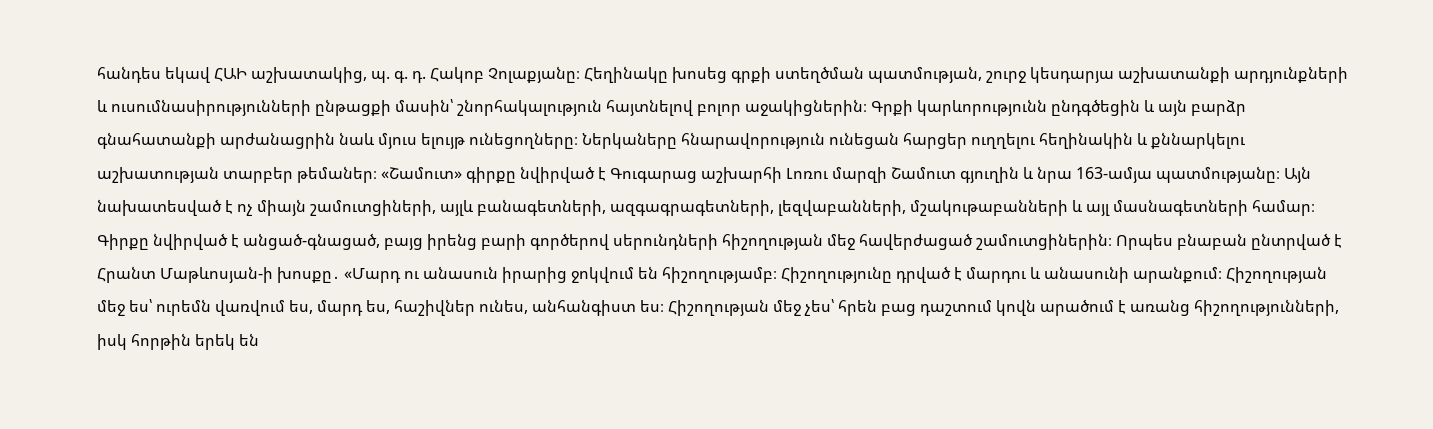հանդես եկավ ՀԱԻ աշխատակից, պ. գ. դ. Հակոբ Չոլաքյանը։ Հեղինակը խոսեց գրքի ստեղծման պատմության, շուրջ կեսդարյա աշխատանքի արդյունքների և ուսումնասիրությունների ընթացքի մասին՝ շնորհակալություն հայտնելով բոլոր աջակիցներին։ Գրքի կարևորությունն ընդգծեցին և այն բարձր գնահատանքի արժանացրին նաև մյուս ելույթ ունեցողները։ Ներկաները հնարավորություն ունեցան հարցեր ուղղելու հեղինակին և քննարկելու աշխատության տարբեր թեմաներ։ «Շամուտ» գիրքը նվիրված է Գուգարաց աշխարհի Լոռու մարզի Շամուտ գյուղին և նրա 163-ամյա պատմությանը։ Այն նախատեսված է ոչ միայն շամուտցիների, այլև բանագետների, ազգագրագետների, լեզվաբանների, մշակութաբանների և այլ մասնագետների համար։ Գիրքը նվիրված է անցած-գնացած, բայց իրենց բարի գործերով սերունդների հիշողության մեջ հավերժացած շամուտցիներին։ Որպես բնաբան ընտրված է Հրանտ Մաթևոսյան-ի խոսքը․ «Մարդ ու անասուն իրարից ջոկվում են հիշողությամբ։ Հիշողությունը դրված է մարդու և անասունի արանքում։ Հիշողության մեջ ես՝ ուրեմն վառվում ես, մարդ ես, հաշիվներ ունես, անհանգիստ ես։ Հիշողության մեջ չես՝ հրեն բաց դաշտում կովն արածում է առանց հիշողությունների, իսկ հորթին երեկ են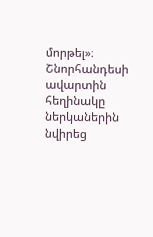մորթել»։ Շնորհանդեսի ավարտին հեղինակը ներկաներին նվիրեց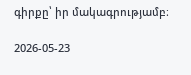գիրքը՝ իր մակագրությամբ։

2026-05-23